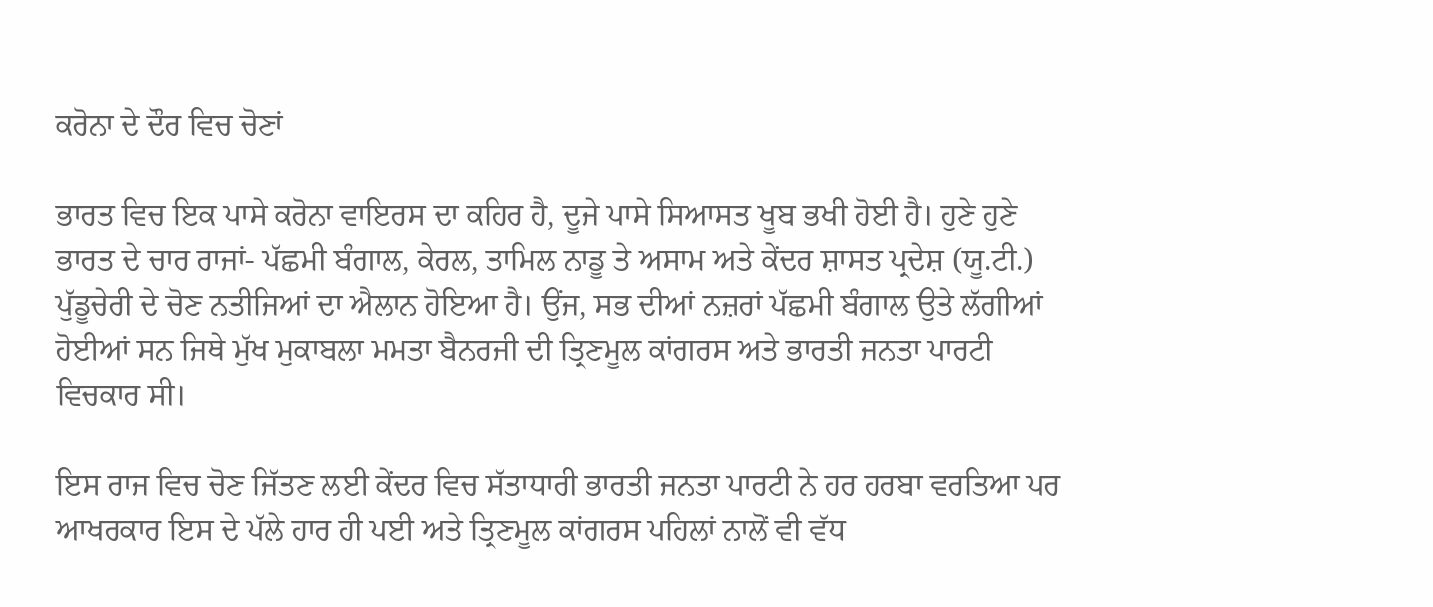ਕਰੋਨਾ ਦੇ ਦੌਰ ਵਿਚ ਚੋਣਾਂ

ਭਾਰਤ ਵਿਚ ਇਕ ਪਾਸੇ ਕਰੋਨਾ ਵਾਇਰਸ ਦਾ ਕਹਿਰ ਹੈ, ਦੂਜੇ ਪਾਸੇ ਸਿਆਸਤ ਖੂਬ ਭਖੀ ਹੋਈ ਹੈ। ਹੁਣੇ ਹੁਣੇ ਭਾਰਤ ਦੇ ਚਾਰ ਰਾਜਾਂ- ਪੱਛਮੀ ਬੰਗਾਲ, ਕੇਰਲ, ਤਾਮਿਲ ਨਾਡੂ ਤੇ ਅਸਾਮ ਅਤੇ ਕੇਂਦਰ ਸ਼ਾਸਤ ਪ੍ਰਦੇਸ਼ (ਯੂ.ਟੀ.) ਪੁੱਡੂਚੇਰੀ ਦੇ ਚੋਣ ਨਤੀਜਿਆਂ ਦਾ ਐਲਾਨ ਹੋਇਆ ਹੈ। ਉਂਜ, ਸਭ ਦੀਆਂ ਨਜ਼ਰਾਂ ਪੱਛਮੀ ਬੰਗਾਲ ਉਤੇ ਲੱਗੀਆਂ ਹੋਈਆਂ ਸਨ ਜਿਥੇ ਮੁੱਖ ਮੁਕਾਬਲਾ ਮਮਤਾ ਬੈਨਰਜੀ ਦੀ ਤ੍ਰਿਣਮੂਲ ਕਾਂਗਰਸ ਅਤੇ ਭਾਰਤੀ ਜਨਤਾ ਪਾਰਟੀ ਵਿਚਕਾਰ ਸੀ।

ਇਸ ਰਾਜ ਵਿਚ ਚੋਣ ਜਿੱਤਣ ਲਈ ਕੇਂਦਰ ਵਿਚ ਸੱਤਾਧਾਰੀ ਭਾਰਤੀ ਜਨਤਾ ਪਾਰਟੀ ਨੇ ਹਰ ਹਰਬਾ ਵਰਤਿਆ ਪਰ ਆਖਰਕਾਰ ਇਸ ਦੇ ਪੱਲੇ ਹਾਰ ਹੀ ਪਈ ਅਤੇ ਤ੍ਰਿਣਮੂਲ ਕਾਂਗਰਸ ਪਹਿਲਾਂ ਨਾਲੋਂ ਵੀ ਵੱਧ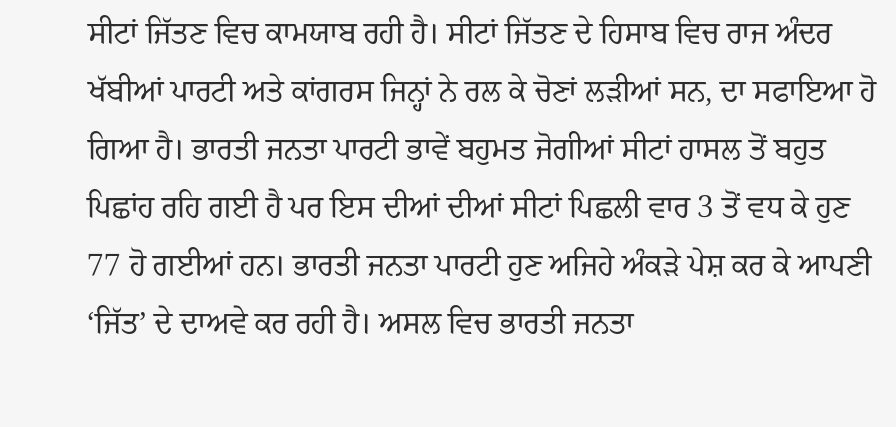ਸੀਟਾਂ ਜਿੱਤਣ ਵਿਚ ਕਾਮਯਾਬ ਰਹੀ ਹੈ। ਸੀਟਾਂ ਜਿੱਤਣ ਦੇ ਹਿਸਾਬ ਵਿਚ ਰਾਜ ਅੰਦਰ ਖੱਬੀਆਂ ਪਾਰਟੀ ਅਤੇ ਕਾਂਗਰਸ ਜਿਨ੍ਹਾਂ ਨੇ ਰਲ ਕੇ ਚੋਣਾਂ ਲੜੀਆਂ ਸਨ, ਦਾ ਸਫਾਇਆ ਹੋ ਗਿਆ ਹੈ। ਭਾਰਤੀ ਜਨਤਾ ਪਾਰਟੀ ਭਾਵੇਂ ਬਹੁਮਤ ਜੋਗੀਆਂ ਸੀਟਾਂ ਹਾਸਲ ਤੋਂ ਬਹੁਤ ਪਿਛਾਂਹ ਰਹਿ ਗਈ ਹੈ ਪਰ ਇਸ ਦੀਆਂ ਦੀਆਂ ਸੀਟਾਂ ਪਿਛਲੀ ਵਾਰ 3 ਤੋਂ ਵਧ ਕੇ ਹੁਣ 77 ਹੋ ਗਈਆਂ ਹਨ। ਭਾਰਤੀ ਜਨਤਾ ਪਾਰਟੀ ਹੁਣ ਅਜਿਹੇ ਅੰਕੜੇ ਪੇਸ਼ ਕਰ ਕੇ ਆਪਣੀ ‘ਜਿੱਤ’ ਦੇ ਦਾਅਵੇ ਕਰ ਰਹੀ ਹੈ। ਅਸਲ ਵਿਚ ਭਾਰਤੀ ਜਨਤਾ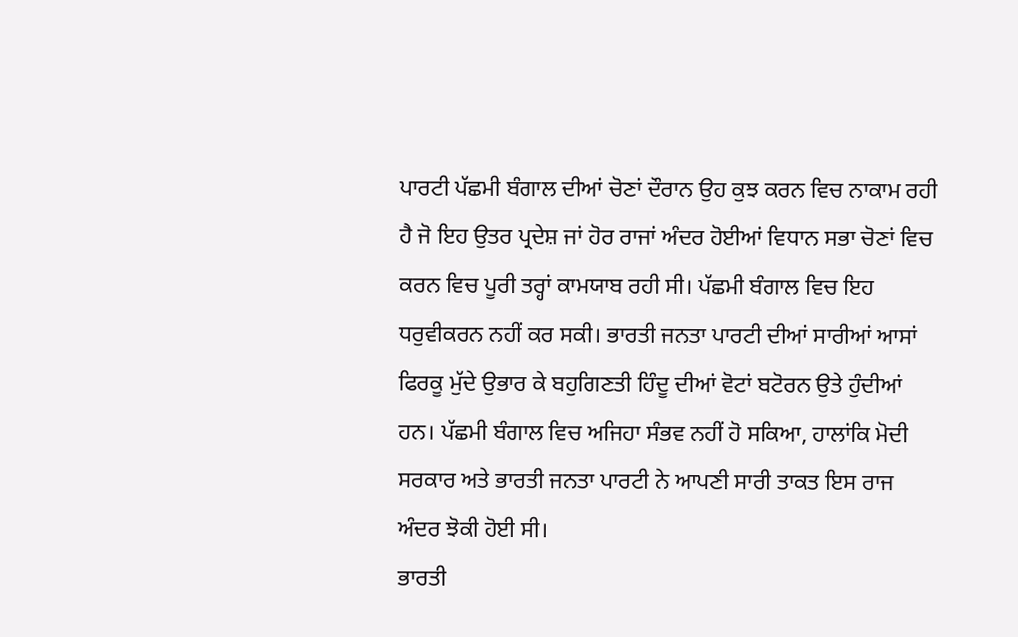ਪਾਰਟੀ ਪੱਛਮੀ ਬੰਗਾਲ ਦੀਆਂ ਚੋਣਾਂ ਦੌਰਾਨ ਉਹ ਕੁਝ ਕਰਨ ਵਿਚ ਨਾਕਾਮ ਰਹੀ ਹੈ ਜੋ ਇਹ ਉਤਰ ਪ੍ਰਦੇਸ਼ ਜਾਂ ਹੋਰ ਰਾਜਾਂ ਅੰਦਰ ਹੋਈਆਂ ਵਿਧਾਨ ਸਭਾ ਚੋਣਾਂ ਵਿਚ ਕਰਨ ਵਿਚ ਪੂਰੀ ਤਰ੍ਹਾਂ ਕਾਮਯਾਬ ਰਹੀ ਸੀ। ਪੱਛਮੀ ਬੰਗਾਲ ਵਿਚ ਇਹ ਧਰੁਵੀਕਰਨ ਨਹੀਂ ਕਰ ਸਕੀ। ਭਾਰਤੀ ਜਨਤਾ ਪਾਰਟੀ ਦੀਆਂ ਸਾਰੀਆਂ ਆਸਾਂ ਫਿਰਕੂ ਮੁੱਦੇ ਉਭਾਰ ਕੇ ਬਹੁਗਿਣਤੀ ਹਿੰਦੂ ਦੀਆਂ ਵੋਟਾਂ ਬਟੋਰਨ ਉਤੇ ਹੁੰਦੀਆਂ ਹਨ। ਪੱਛਮੀ ਬੰਗਾਲ ਵਿਚ ਅਜਿਹਾ ਸੰਭਵ ਨਹੀਂ ਹੋ ਸਕਿਆ, ਹਾਲਾਂਕਿ ਮੋਦੀ ਸਰਕਾਰ ਅਤੇ ਭਾਰਤੀ ਜਨਤਾ ਪਾਰਟੀ ਨੇ ਆਪਣੀ ਸਾਰੀ ਤਾਕਤ ਇਸ ਰਾਜ ਅੰਦਰ ਝੋਕੀ ਹੋਈ ਸੀ।
ਭਾਰਤੀ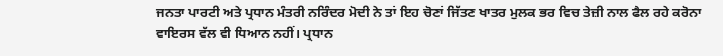ਜਨਤਾ ਪਾਰਟੀ ਅਤੇ ਪ੍ਰਧਾਨ ਮੰਤਰੀ ਨਰਿੰਦਰ ਮੋਦੀ ਨੇ ਤਾਂ ਇਹ ਚੋਣਾਂ ਜਿੱਤਣ ਖਾਤਰ ਮੁਲਕ ਭਰ ਵਿਚ ਤੇਜ਼ੀ ਨਾਲ ਫੈਲ ਰਹੇ ਕਰੋਨਾ ਵਾਇਰਸ ਵੱਲ ਵੀ ਧਿਆਨ ਨਹੀਂ। ਪ੍ਰਧਾਨ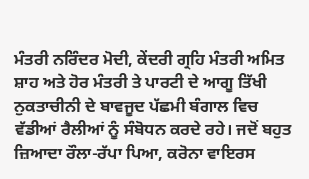ਮੰਤਰੀ ਨਰਿੰਦਰ ਮੋਦੀ, ਕੇਂਦਰੀ ਗ੍ਰਹਿ ਮੰਤਰੀ ਅਮਿਤ ਸ਼ਾਹ ਅਤੇ ਹੋਰ ਮੰਤਰੀ ਤੇ ਪਾਰਟੀ ਦੇ ਆਗੂ ਤਿੱਖੀ ਨੁਕਤਾਚੀਨੀ ਦੇ ਬਾਵਜੂਦ ਪੱਛਮੀ ਬੰਗਾਲ ਵਿਚ ਵੱਡੀਆਂ ਰੈਲੀਆਂ ਨੂੰ ਸੰਬੋਧਨ ਕਰਦੇ ਰਹੇ। ਜਦੋਂ ਬਹੁਤ ਜ਼ਿਆਦਾ ਰੌਲਾ-ਰੱਪਾ ਪਿਆ, ਕਰੋਨਾ ਵਾਇਰਸ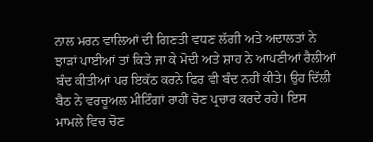ਨਾਲ ਮਰਨ ਵਾਲਿਆਂ ਦੀ ਗਿਣਤੀ ਵਧਣ ਲੱਗੀ ਅਤੇ ਅਦਾਲਤਾਂ ਨੇ ਝਾੜਾਂ ਪਾਈਆਂ ਤਾਂ ਕਿਤੇ ਜਾ ਕੇ ਮੋਦੀ ਅਤੇ ਸ਼ਾਹ ਨੇ ਆਪਣੀਆਂ ਰੈਲੀਆਂ ਬੰਦ ਕੀਤੀਆਂ ਪਰ ਇਕੱਠ ਕਰਨੇ ਫਿਰ ਵੀ ਬੰਦ ਨਹੀਂ ਕੀਤੇ। ਉਹ ਦਿੱਲੀ ਬੈਠ ਨੇ ਵਰਚੂਅਲ ਮੀਟਿੰਗਾਂ ਰਾਹੀਂ ਚੋਣ ਪ੍ਰਚਾਰ ਕਰਦੇ ਰਹੇ। ਇਸ ਮਾਮਲੇ ਵਿਚ ਚੋਣ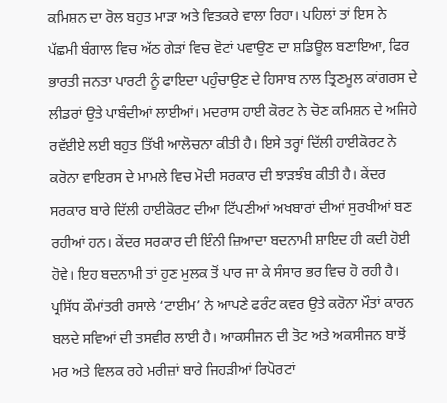ਕਮਿਸ਼ਨ ਦਾ ਰੋਲ ਬਹੁਤ ਮਾੜਾ ਅਤੇ ਵਿਤਕਰੇ ਵਾਲਾ ਰਿਹਾ। ਪਹਿਲਾਂ ਤਾਂ ਇਸ ਨੇ ਪੱਛਮੀ ਬੰਗਾਲ ਵਿਚ ਅੱਠ ਗੇੜਾਂ ਵਿਚ ਵੋਟਾਂ ਪਵਾਉਣ ਦਾ ਸ਼ਡਿਊਲ ਬਣਾਇਆ, ਫਿਰ ਭਾਰਤੀ ਜਨਤਾ ਪਾਰਟੀ ਨੂੰ ਫਾਇਦਾ ਪਹੁੰਚਾਉਣ ਦੇ ਹਿਸਾਬ ਨਾਲ ਤ੍ਰਿਣਮੂਲ ਕਾਂਗਰਸ ਦੇ ਲੀਡਰਾਂ ਉਤੇ ਪਾਬੰਦੀਆਂ ਲਾਈਆਂ। ਮਦਰਾਸ ਹਾਈ ਕੋਰਟ ਨੇ ਚੋਣ ਕਮਿਸ਼ਨ ਦੇ ਅਜਿਹੇ ਰਵੱਈਏ ਲਈ ਬਹੁਤ ਤਿੱਖੀ ਆਲੋਚਨਾ ਕੀਤੀ ਹੈ। ਇਸੇ ਤਰ੍ਹਾਂ ਦਿੱਲੀ ਹਾਈਕੋਰਟ ਨੇ ਕਰੋਨਾ ਵਾਇਰਸ ਦੇ ਮਾਮਲੇ ਵਿਚ ਮੋਦੀ ਸਰਕਾਰ ਦੀ ਝਾੜਝੰਬ ਕੀਤੀ ਹੈ। ਕੇਂਦਰ ਸਰਕਾਰ ਬਾਰੇ ਦਿੱਲੀ ਹਾਈਕੋਰਟ ਦੀਆ ਟਿੱਪਣੀਆਂ ਅਖਬਾਰਾਂ ਦੀਆਂ ਸੁਰਖੀਆਂ ਬਣ ਰਹੀਆਂ ਹਨ। ਕੇਂਦਰ ਸਰਕਾਰ ਦੀ ਇੰਨੀ ਜ਼ਿਆਦਾ ਬਦਨਾਮੀ ਸ਼ਾਇਦ ਹੀ ਕਦੀ ਹੋਈ ਹੋਵੇ। ਇਹ ਬਦਨਾਮੀ ਤਾਂ ਹੁਣ ਮੁਲਕ ਤੋਂ ਪਾਰ ਜਾ ਕੇ ਸੰਸਾਰ ਭਰ ਵਿਚ ਹੋ ਰਹੀ ਹੈ। ਪ੍ਰਸਿੱਧ ਕੌਮਾਂਤਰੀ ਰਸਾਲੇ ‘ਟਾਈਮ’ ਨੇ ਆਪਣੇ ਫਰੰਟ ਕਵਰ ਉਤੇ ਕਰੋਨਾ ਮੌਤਾਂ ਕਾਰਨ ਬਲਦੇ ਸਵਿਆਂ ਦੀ ਤਸਵੀਰ ਲਾਈ ਹੈ। ਆਕਸੀਜਨ ਦੀ ਤੋਟ ਅਤੇ ਅਕਸੀਜਨ ਬਾਝੋਂ ਮਰ ਅਤੇ ਵਿਲਕ ਰਹੇ ਮਰੀਜ਼ਾਂ ਬਾਰੇ ਜਿਹੜੀਆਂ ਰਿਪੋਰਟਾਂ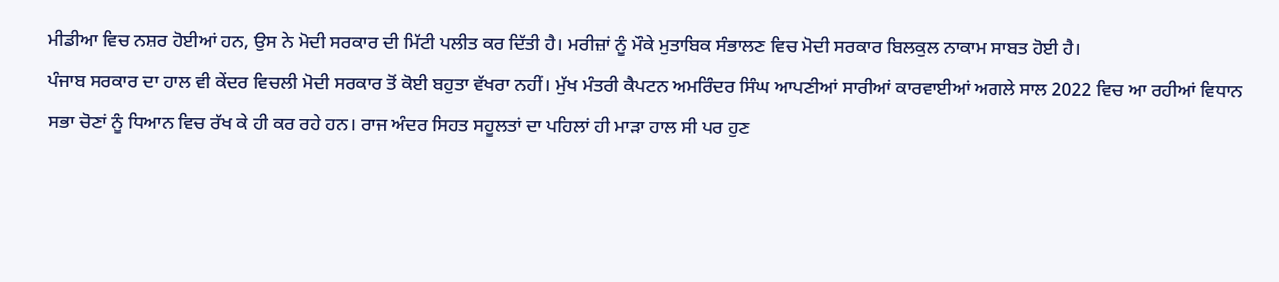ਮੀਡੀਆ ਵਿਚ ਨਸ਼ਰ ਹੋਈਆਂ ਹਨ, ਉਸ ਨੇ ਮੋਦੀ ਸਰਕਾਰ ਦੀ ਮਿੱਟੀ ਪਲੀਤ ਕਰ ਦਿੱਤੀ ਹੈ। ਮਰੀਜ਼ਾਂ ਨੂੰ ਮੌਕੇ ਮੁਤਾਬਿਕ ਸੰਭਾਲਣ ਵਿਚ ਮੋਦੀ ਸਰਕਾਰ ਬਿਲਕੁਲ ਨਾਕਾਮ ਸਾਬਤ ਹੋਈ ਹੈ।
ਪੰਜਾਬ ਸਰਕਾਰ ਦਾ ਹਾਲ ਵੀ ਕੇਂਦਰ ਵਿਚਲੀ ਮੋਦੀ ਸਰਕਾਰ ਤੋਂ ਕੋਈ ਬਹੁਤਾ ਵੱਖਰਾ ਨਹੀਂ। ਮੁੱਖ ਮੰਤਰੀ ਕੈਪਟਨ ਅਮਰਿੰਦਰ ਸਿੰਘ ਆਪਣੀਆਂ ਸਾਰੀਆਂ ਕਾਰਵਾਈਆਂ ਅਗਲੇ ਸਾਲ 2022 ਵਿਚ ਆ ਰਹੀਆਂ ਵਿਧਾਨ ਸਭਾ ਚੋਣਾਂ ਨੂੰ ਧਿਆਨ ਵਿਚ ਰੱਖ ਕੇ ਹੀ ਕਰ ਰਹੇ ਹਨ। ਰਾਜ ਅੰਦਰ ਸਿਹਤ ਸਹੂਲਤਾਂ ਦਾ ਪਹਿਲਾਂ ਹੀ ਮਾੜਾ ਹਾਲ ਸੀ ਪਰ ਹੁਣ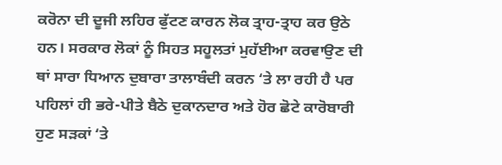ਕਰੋਨਾ ਦੀ ਦੂਜੀ ਲਹਿਰ ਫੁੱਟਣ ਕਾਰਨ ਲੋਕ ਤ੍ਰਾਹ-ਤ੍ਰਾਹ ਕਰ ਉਠੇ ਹਨ। ਸਰਕਾਰ ਲੋਕਾਂ ਨੂੰ ਸਿਹਤ ਸਹੂਲਤਾਂ ਮੁਹੱਈਆ ਕਰਵਾਉਣ ਦੀ ਥਾਂ ਸਾਰਾ ਧਿਆਨ ਦੁਬਾਰਾ ਤਾਲਾਬੰਦੀ ਕਰਨ ‘ਤੇ ਲਾ ਰਹੀ ਹੈ ਪਰ ਪਹਿਲਾਂ ਹੀ ਭਰੇ-ਪੀਤੇ ਬੈਠੇ ਦੁਕਾਨਦਾਰ ਅਤੇ ਹੋਰ ਛੋਟੇ ਕਾਰੋਬਾਰੀ ਹੁਣ ਸੜਕਾਂ ‘ਤੇ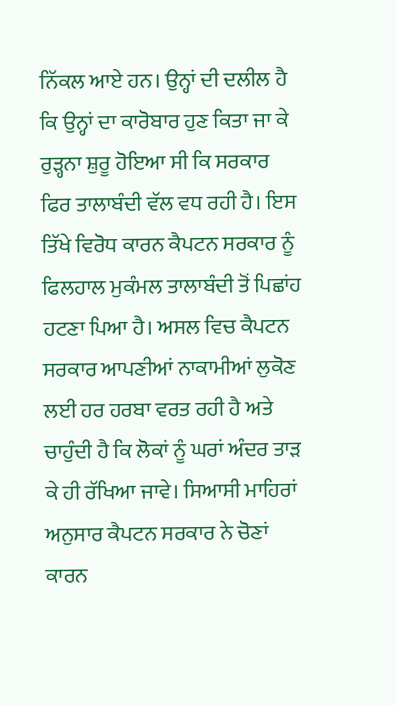ਨਿੱਕਲ ਆਏ ਹਨ। ਉਨ੍ਹਾਂ ਦੀ ਦਲੀਲ ਹੈ ਕਿ ਉਨ੍ਹਾਂ ਦਾ ਕਾਰੋਬਾਰ ਹੁਣ ਕਿਤਾ ਜਾ ਕੇ ਰੁੜ੍ਹਨਾ ਸ਼ੁਰੂ ਹੋਇਆ ਸੀ ਕਿ ਸਰਕਾਰ ਫਿਰ ਤਾਲਾਬੰਦੀ ਵੱਲ ਵਧ ਰਹੀ ਹੈ। ਇਸ ਤਿੱਖੇ ਵਿਰੋਧ ਕਾਰਨ ਕੈਪਟਨ ਸਰਕਾਰ ਨੂੰ ਫਿਲਹਾਲ ਮੁਕੰਮਲ ਤਾਲਾਬੰਦੀ ਤੋਂ ਪਿਛਾਂਹ ਹਟਣਾ ਪਿਆ ਹੈ। ਅਸਲ ਵਿਚ ਕੈਪਟਨ ਸਰਕਾਰ ਆਪਣੀਆਂ ਨਾਕਾਮੀਆਂ ਲੁਕੋਣ ਲਈ ਹਰ ਹਰਬਾ ਵਰਤ ਰਹੀ ਹੈ ਅਤੇ ਚਾਹੁੰਦੀ ਹੈ ਕਿ ਲੋਕਾਂ ਨੂੰ ਘਰਾਂ ਅੰਦਰ ਤਾੜ ਕੇ ਹੀ ਰੱਖਿਆ ਜਾਵੇ। ਸਿਆਸੀ ਮਾਹਿਰਾਂ ਅਨੁਸਾਰ ਕੈਪਟਨ ਸਰਕਾਰ ਨੇ ਚੋਣਾਂ ਕਾਰਨ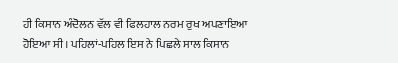ਹੀ ਕਿਸਾਨ ਅੰਦੋਲਨ ਵੱਲ ਵੀ ਫਿਲਹਾਲ ਨਰਮ ਰੁਖ ਅਪਣਾਇਆ ਹੋਇਆ ਸੀ। ਪਹਿਲਾਂ-ਪਹਿਲ ਇਸ ਨੇ ਪਿਛਲੇ ਸਾਲ ਕਿਸਾਨ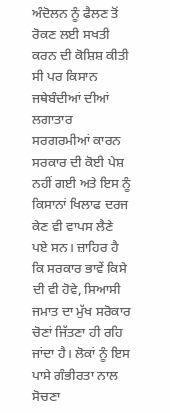ਅੰਦੋਲਨ ਨੂੰ ਫੈਲਣ ਤੋਂ ਰੋਕਣ ਲਈ ਸਖਤੀ ਕਰਨ ਦੀ ਕੋਸ਼ਿਸ਼ ਕੀਤੀ ਸੀ ਪਰ ਕਿਸਾਨ ਜਥੇਬੰਦੀਆਂ ਦੀਆਂ ਲਗਾਤਾਰ ਸਰਗਰਮੀਆਂ ਕਾਰਨ ਸਰਕਾਰ ਦੀ ਕੋਈ ਪੇਸ਼ ਨਹੀਂ ਗਈ ਅਤੇ ਇਸ ਨੂੰ ਕਿਸਾਨਾਂ ਖਿਲਾਫ ਦਰਜ ਕੇਣ ਵੀ ਵਾਪਸ ਲੈਣੇ ਪਏ ਸਨ। ਜ਼ਾਹਿਰ ਹੈ ਕਿ ਸਰਕਾਰ ਭਾਵੇਂ ਕਿਸੇ ਦੀ ਵੀ ਹੋਵੇ, ਸਿਆਸੀ ਜਮਾਤ ਦਾ ਮੁੱਖ ਸਰੋਕਾਰ ਚੋਣਾਂ ਜਿੱਤਣਾ ਹੀ ਰਹਿ ਜਾਂਦਾ ਹੈ। ਲੋਕਾਂ ਨੂੰ ਇਸ ਪਾਸੇ ਗੰਭੀਰਤਾ ਨਾਲ ਸੋਚਣਾ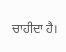ਚਾਹੀਦਾ ਹੈ।